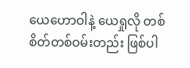ယေဟောဝါနဲ့ ယေရှုလို တစ်စိတ်တစ်ဝမ်းတည်း ဖြစ်ပါ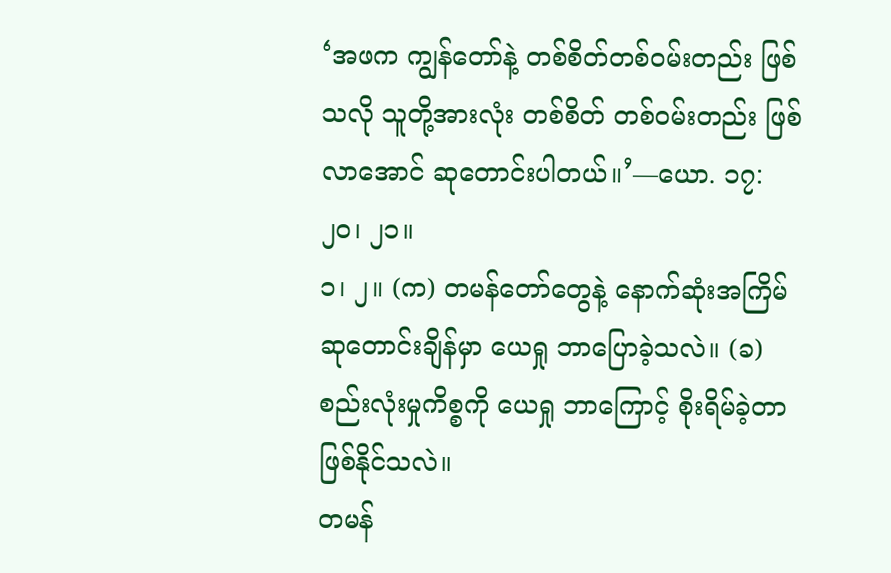‘အဖက ကျွန်တော်နဲ့ တစ်စိတ်တစ်ဝမ်းတည်း ဖြစ်သလို သူတို့အားလုံး တစ်စိတ် တစ်ဝမ်းတည်း ဖြစ်လာအောင် ဆုတောင်းပါတယ်။’—ယော. ၁၇:၂၀၊ ၂၁။
၁၊ ၂။ (က) တမန်တော်တွေနဲ့ နောက်ဆုံးအကြိမ် ဆုတောင်းချိန်မှာ ယေရှု ဘာပြောခဲ့သလဲ။ (ခ) စည်းလုံးမှုကိစ္စကို ယေရှု ဘာကြောင့် စိုးရိမ်ခဲ့တာ ဖြစ်နိုင်သလဲ။
တမန်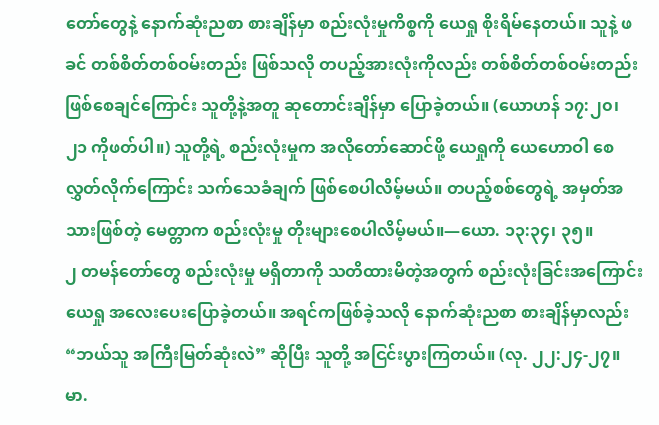တော်တွေနဲ့ နောက်ဆုံးညစာ စားချိန်မှာ စည်းလုံးမှုကိစ္စကို ယေရှု စိုးရိမ်နေတယ်။ သူနဲ့ ဖခင် တစ်စိတ်တစ်ဝမ်းတည်း ဖြစ်သလို တပည့်အားလုံးကိုလည်း တစ်စိတ်တစ်ဝမ်းတည်း ဖြစ်စေချင်ကြောင်း သူတို့နဲ့အတူ ဆုတောင်းချိန်မှာ ပြောခဲ့တယ်။ (ယောဟန် ၁၇:၂၀၊ ၂၁ ကိုဖတ်ပါ။) သူတို့ရဲ့ စည်းလုံးမှုက အလိုတော်ဆောင်ဖို့ ယေရှုကို ယေဟောဝါ စေလွှတ်လိုက်ကြောင်း သက်သေခံချက် ဖြစ်စေပါလိမ့်မယ်။ တပည့်စစ်တွေရဲ့ အမှတ်အသားဖြစ်တဲ့ မေတ္တာက စည်းလုံးမှု တိုးများစေပါလိမ့်မယ်။—ယော. ၁၃:၃၄၊ ၃၅။
၂ တမန်တော်တွေ စည်းလုံးမှု မရှိတာကို သတိထားမိတဲ့အတွက် စည်းလုံးခြင်းအကြောင်း ယေရှု အလေးပေးပြောခဲ့တယ်။ အရင်ကဖြစ်ခဲ့သလို နောက်ဆုံးညစာ စားချိန်မှာလည်း “ဘယ်သူ အကြီးမြတ်ဆုံးလဲ” ဆိုပြီး သူတို့ အငြင်းပွားကြတယ်။ (လု. ၂၂:၂၄-၂၇။ မာ.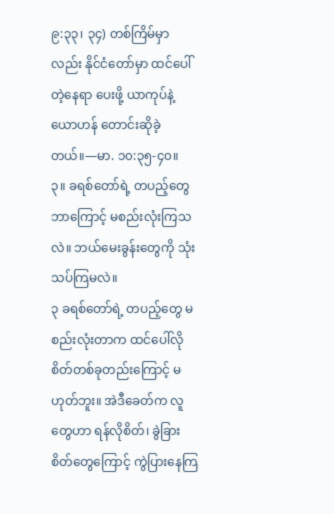၉:၃၃၊ ၃၄) တစ်ကြိမ်မှာလည်း နိုင်ငံတော်မှာ ထင်ပေါ်တဲ့နေရာ ပေးဖို့ ယာကုပ်နဲ့ ယောဟန် တောင်းဆိုခဲ့တယ်။—မာ. ၁၀:၃၅-၄၀။
၃။ ခရစ်တော်ရဲ့ တပည့်တွေ ဘာကြောင့် မစည်းလုံးကြသလဲ။ ဘယ်မေးခွန်းတွေကို သုံးသပ်ကြမလဲ။
၃ ခရစ်တော်ရဲ့ တပည့်တွေ မစည်းလုံးတာက ထင်ပေါ်လိုစိတ်တစ်ခုတည်းကြောင့် မဟုတ်ဘူး။ အဲဒီခေတ်က လူတွေဟာ ရန်လိုစိတ်၊ ခွဲခြားစိတ်တွေကြောင့် ကွဲပြားနေကြ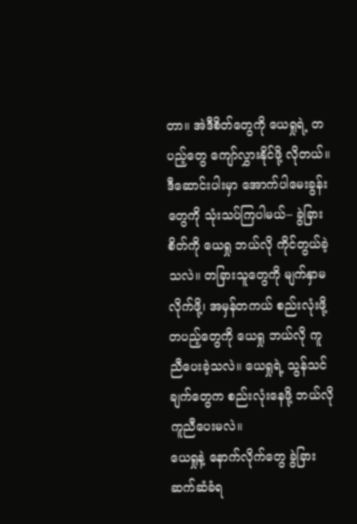တာ။ အဲဒီစိတ်တွေကို ယေရှုရဲ့ တပည့်တွေ ကျော်လွှားနိုင်ဖို့ လိုတယ်။ ဒီဆောင်းပါးမှာ အောက်ပါမေးခွန်းတွေကို သုံးသပ်ကြပါမယ်– ခွဲခြားစိတ်ကို ယေရှု ဘယ်လို ကိုင်တွယ်ခဲ့သလဲ။ တခြားသူတွေကို မျက်နှာမလိုက်ဖို့၊ အမှန်တကယ် စည်းလုံးဖို့ တပည့်တွေကို ယေရှု ဘယ်လို ကူညီပေးခဲ့သလဲ။ ယေရှုရဲ့ သွန်သင်ချက်တွေက စည်းလုံးနေဖို့ ဘယ်လို ကူညီပေးမလဲ။
ယေရှုနဲ့ နောက်လိုက်တွေ ခွဲခြားဆက်ဆံခံရ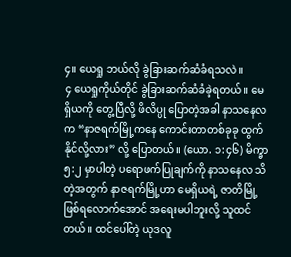၄။ ယေရှု ဘယ်လို ခွဲခြားဆက်ဆံခံရသလဲ။
၄ ယေရှုကိုယ်တိုင် ခွဲခြားဆက်ဆံခံခဲ့ရတယ်။ မေရှိယကို တွေ့ပြီလို့ ဖိလိပ္ပု ပြောတဲ့အခါ နာသနေလက “နာဇရက်မြို့ကနေ ကောင်းတာတစ်ခုခု ထွက်နိုင်လို့လား” လို့ ပြောတယ်။ (ယော. ၁:၄၆) မိက္ခာ ၅:၂ မှာပါတဲ့ ပရောဖက်ပြုချက်ကို နာသနေလ သိတဲ့အတွက် နာဇရက်မြို့ဟာ မေရှိယရဲ့ ဇာတိမြို့ ဖြစ်ရလောက်အောင် အရေးမပါဘူးလို့ သူထင်တယ်။ ထင်ပေါ်တဲ့ ယုဒလူ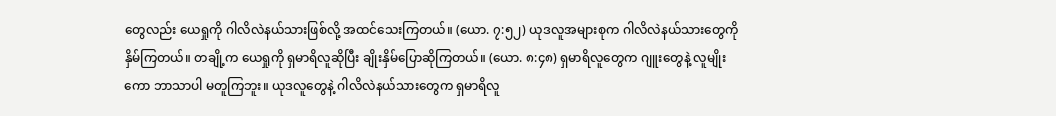တွေလည်း ယေရှုကို ဂါလိလဲနယ်သားဖြစ်လို့ အထင်သေးကြတယ်။ (ယော. ၇:၅၂) ယုဒလူအများစုက ဂါလိလဲနယ်သားတွေကို နှိမ်ကြတယ်။ တချို့က ယေရှုကို ရှမာရိလူဆိုပြီး ချိုးနှိမ်ပြောဆိုကြတယ်။ (ယော. ၈:၄၈) ရှမာရိလူတွေက ဂျူးတွေနဲ့ လူမျိုးကော ဘာသာပါ မတူကြဘူး။ ယုဒလူတွေနဲ့ ဂါလိလဲနယ်သားတွေက ရှမာရိလူ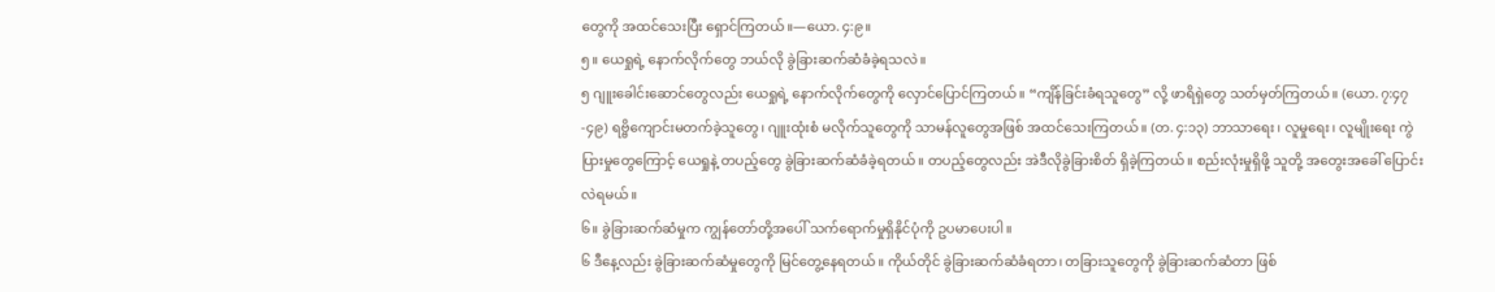တွေကို အထင်သေးပြီး ရှောင်ကြတယ်။—ယော. ၄:၉။
၅။ ယေရှုရဲ့ နောက်လိုက်တွေ ဘယ်လို ခွဲခြားဆက်ဆံခံခဲ့ရသလဲ။
၅ ဂျူးခေါင်းဆောင်တွေလည်း ယေရှုရဲ့ နောက်လိုက်တွေကို လှောင်ပြောင်ကြတယ်။ “ကျိန်ခြင်းခံရသူတွေ” လို့ ဖာရိရှဲတွေ သတ်မှတ်ကြတယ်။ (ယော. ၇:၄၇-၄၉) ရဗ္ဗိကျောင်းမတက်ခဲ့သူတွေ၊ ဂျူးထုံးစံ မလိုက်သူတွေကို သာမန်လူတွေအဖြစ် အထင်သေးကြတယ်။ (တ. ၄:၁၃) ဘာသာရေး၊ လူမှုရေး၊ လူမျိုးရေး ကွဲပြားမှုတွေကြောင့် ယေရှုနဲ့ တပည့်တွေ ခွဲခြားဆက်ဆံခံခဲ့ရတယ်။ တပည့်တွေလည်း အဲဒီလိုခွဲခြားစိတ် ရှိခဲ့ကြတယ်။ စည်းလုံးမှုရှိဖို့ သူတို့ အတွေးအခေါ် ပြောင်းလဲရမယ်။
၆။ ခွဲခြားဆက်ဆံမှုက ကျွန်တော်တို့အပေါ် သက်ရောက်မှုရှိနိုင်ပုံကို ဥပမာပေးပါ။
၆ ဒီနေ့လည်း ခွဲခြားဆက်ဆံမှုတွေကို မြင်တွေ့နေရတယ်။ ကိုယ်တိုင် ခွဲခြားဆက်ဆံခံရတာ၊ တခြားသူတွေကို ခွဲခြားဆက်ဆံတာ ဖြစ်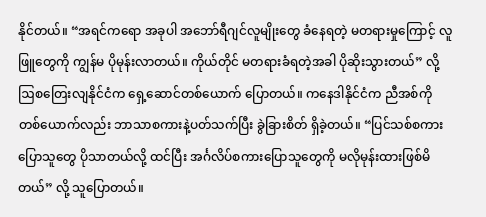နိုင်တယ်။ “အရင်ကရော အခုပါ အဘော်ရီဂျင်လူမျိုးတွေ ခံနေရတဲ့ မတရားမှုကြောင့် လူဖြူတွေကို ကျွန်မ ပိုမုန်းလာတယ်။ ကိုယ်တိုင် မတရားခံရတဲ့အခါ ပိုဆိုးသွားတယ်” လို့ ဩစတြေးလျနိုင်ငံက ရှေ့ဆောင်တစ်ယောက် ပြောတယ်။ ကနေဒါနိုင်ငံက ညီအစ်ကိုတစ်ယောက်လည်း ဘာသာစကားနဲ့ပတ်သက်ပြီး ခွဲခြားစိတ် ရှိခဲ့တယ်။ “ပြင်သစ်စကားပြောသူတွေ ပိုသာတယ်လို့ ထင်ပြီး အင်္ဂလိပ်စကားပြောသူတွေကို မလိုမုန်းထားဖြစ်မိတယ်” လို့ သူပြောတယ်။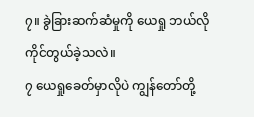၇။ ခွဲခြားဆက်ဆံမှုကို ယေရှု ဘယ်လို ကိုင်တွယ်ခဲ့သလဲ။
၇ ယေရှုခေတ်မှာလိုပဲ ကျွန်တော်တို့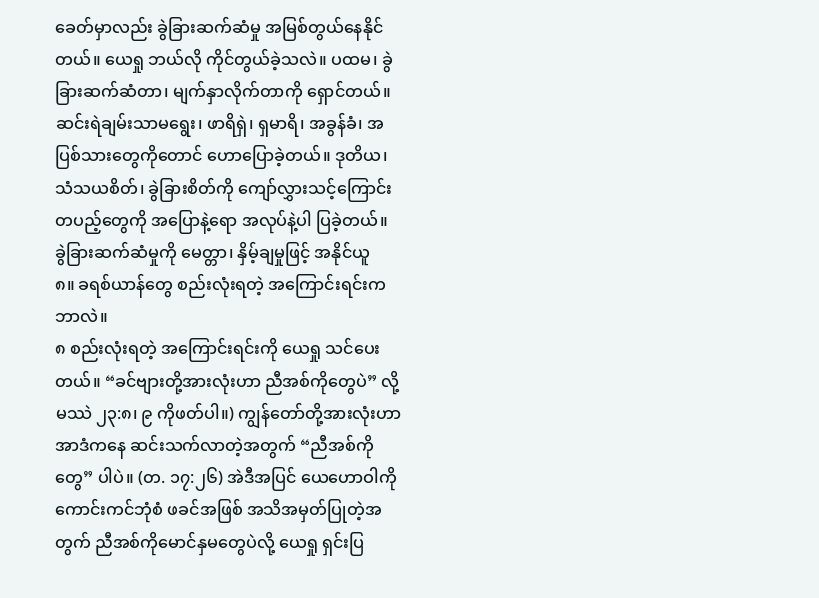ခေတ်မှာလည်း ခွဲခြားဆက်ဆံမှု အမြစ်တွယ်နေနိုင်တယ်။ ယေရှု ဘယ်လို ကိုင်တွယ်ခဲ့သလဲ။ ပထမ၊ ခွဲခြားဆက်ဆံတာ၊ မျက်နှာလိုက်တာကို ရှောင်တယ်။ ဆင်းရဲချမ်းသာမရွေး၊ ဖာရိရှဲ၊ ရှမာရိ၊ အခွန်ခံ၊ အပြစ်သားတွေကိုတောင် ဟောပြောခဲ့တယ်။ ဒုတိယ၊ သံသယစိတ်၊ ခွဲခြားစိတ်ကို ကျော်လွှားသင့်ကြောင်း တပည့်တွေကို အပြောနဲ့ရော အလုပ်နဲ့ပါ ပြခဲ့တယ်။
ခွဲခြားဆက်ဆံမှုကို မေတ္တာ၊ နှိမ့်ချမှုဖြင့် အနိုင်ယူ
၈။ ခရစ်ယာန်တွေ စည်းလုံးရတဲ့ အကြောင်းရင်းက ဘာလဲ။
၈ စည်းလုံးရတဲ့ အကြောင်းရင်းကို ယေရှု သင်ပေးတယ်။ “ခင်ဗျားတို့အားလုံးဟာ ညီအစ်ကိုတွေပဲ” လို့ မဿဲ ၂၃:၈၊ ၉ ကိုဖတ်ပါ။) ကျွန်တော်တို့အားလုံးဟာ အာဒံကနေ ဆင်းသက်လာတဲ့အတွက် “ညီအစ်ကိုတွေ” ပါပဲ။ (တ. ၁၇:၂၆) အဲဒီအပြင် ယေဟောဝါကို ကောင်းကင်ဘုံစံ ဖခင်အဖြစ် အသိအမှတ်ပြုတဲ့အတွက် ညီအစ်ကိုမောင်နှမတွေပဲလို့ ယေရှု ရှင်းပြ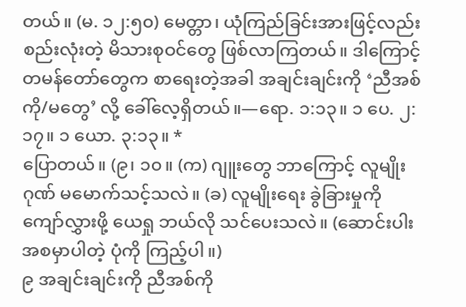တယ်။ (မ. ၁၂:၅၀) မေတ္တာ၊ ယုံကြည်ခြင်းအားဖြင့်လည်း စည်းလုံးတဲ့ မိသားစုဝင်တွေ ဖြစ်လာကြတယ်။ ဒါကြောင့် တမန်တော်တွေက စာရေးတဲ့အခါ အချင်းချင်းကို ‘ညီအစ်ကို/မတွေ’ လို့ ခေါ်လေ့ရှိတယ်။—ရော. ၁:၁၃။ ၁ ပေ. ၂:၁၇။ ၁ ယော. ၃:၁၃။ *
ပြောတယ်။ (၉၊ ၁၀။ (က) ဂျူးတွေ ဘာကြောင့် လူမျိုးဂုဏ် မမောက်သင့်သလဲ။ (ခ) လူမျိုးရေး ခွဲခြားမှုကို ကျော်လွှားဖို့ ယေရှု ဘယ်လို သင်ပေးသလဲ။ (ဆောင်းပါးအစမှာပါတဲ့ ပုံကို ကြည့်ပါ။)
၉ အချင်းချင်းကို ညီအစ်ကို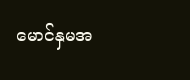မောင်နှမအ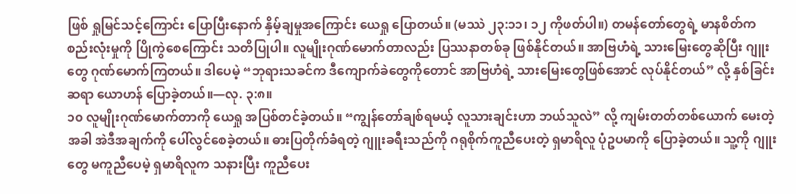ဖြစ် ရှုမြင်သင့်ကြောင်း ပြောပြီးနောက် နှိမ့်ချမှုအကြောင်း ယေရှု ပြောတယ်။ (မဿဲ ၂၃:၁၁၊ ၁၂ ကိုဖတ်ပါ။) တမန်တော်တွေရဲ့ မာနစိတ်က စည်းလုံးမှုကို ပြိုကွဲစေကြောင်း သတိပြုပါ။ လူမျိုးဂုဏ်မောက်တာလည်း ပြဿနာတစ်ခု ဖြစ်နိုင်တယ်။ အာဗြဟံရဲ့ သားမြေးတွေဆိုပြီး ဂျူးတွေ ဂုဏ်မောက်ကြတယ်။ ဒါပေမဲ့ “ဘုရားသခင်က ဒီကျောက်ခဲတွေကိုတောင် အာဗြဟံရဲ့ သားမြေးတွေဖြစ်အောင် လုပ်နိုင်တယ်” လို့ နှစ်ခြင်းဆရာ ယောဟန် ပြောခဲ့တယ်။—လု. ၃:၈။
၁၀ လူမျိုးဂုဏ်မောက်တာကို ယေရှု အပြစ်တင်ခဲ့တယ်။ “ကျွန်တော်ချစ်ရမယ့် လူသားချင်းဟာ ဘယ်သူလဲ” လို့ ကျမ်းတတ်တစ်ယောက် မေးတဲ့အခါ အဲဒီအချက်ကို ပေါ်လွင်စေခဲ့တယ်။ ဓားပြတိုက်ခံရတဲ့ ဂျူးခရီးသည်ကို ဂရုစိုက်ကူညီပေးတဲ့ ရှမာရိလူ ပုံဥပမာကို ပြောခဲ့တယ်။ သူ့ကို ဂျူးတွေ မကူညီပေမဲ့ ရှမာရိလူက သနားပြီး ကူညီပေး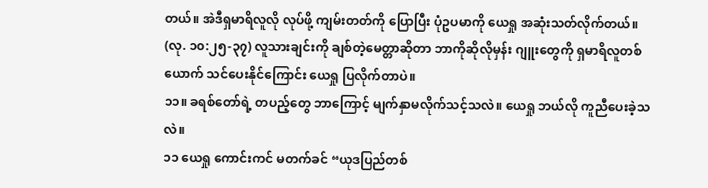တယ်။ အဲဒီရှမာရိလူလို လုပ်ဖို့ ကျမ်းတတ်ကို ပြောပြီး ပုံဥပမာကို ယေရှု အဆုံးသတ်လိုက်တယ်။ (လု. ၁၀:၂၅-၃၇) လူသားချင်းကို ချစ်တဲ့မေတ္တာဆိုတာ ဘာကိုဆိုလိုမှန်း ဂျူးတွေကို ရှမာရိလူတစ်ယောက် သင်ပေးနိုင်ကြောင်း ယေရှု ပြလိုက်တာပဲ။
၁၁။ ခရစ်တော်ရဲ့ တပည့်တွေ ဘာကြောင့် မျက်နှာမလိုက်သင့်သလဲ။ ယေရှု ဘယ်လို ကူညီပေးခဲ့သလဲ။
၁၁ ယေရှု ကောင်းကင် မတက်ခင် “ယုဒပြည်တစ်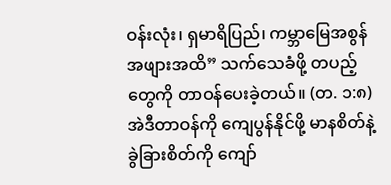ဝန်းလုံး၊ ရှမာရိပြည်၊ ကမ္ဘာမြေအစွန်အဖျားအထိ” သက်သေခံဖို့ တပည့်တွေကို တာဝန်ပေးခဲ့တယ်။ (တ. ၁:၈) အဲဒီတာဝန်ကို ကျေပွန်နိုင်ဖို့ မာနစိတ်နဲ့ ခွဲခြားစိတ်ကို ကျော်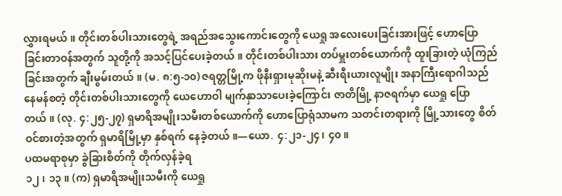လွှားရမယ်။ တိုင်းတစ်ပါးသားတွေရဲ့ အရည်အသွေးကောင်းတွေကို ယေရှု အလေးပေးခြင်းအားဖြင့် ဟောပြောခြင်းတာဝန်အတွက် သူတို့ကို အသင့်ပြင်ပေးခဲ့တယ်။ တိုင်းတစ်ပါးသား တပ်မှူးတစ်ယောက်ကို ထူးခြားတဲ့ ယုံကြည်ခြင်းအတွက် ချီးမွမ်းတယ်။ (မ. ၈:၅-၁၀) ဇရတ္တမြို့က ဖိုနီးရှားမုဆိုးမနဲ့ ဆီးရီးယားလူမျိုး အနာကြီးရောဂါသည် နေမန်စတဲ့ တိုင်းတစ်ပါးသားတွေကို ယေဟောဝါ မျက်နှာသာပေးခဲ့ကြောင်း ဇာတိမြို့ နာဇရက်မှာ ယေရှု ပြောတယ်။ (လု. ၄:၂၅-၂၇) ရှမာရိအမျိုးသမီးတစ်ယောက်ကို ဟောပြောရုံသာမက သတင်းတရားကို မြို့သားတွေ စိတ်ဝင်စားတဲ့အတွက် ရှမာရိမြို့မှာ နှစ်ရက် နေခဲ့တယ်။—ယော. ၄:၂၁-၂၄၊ ၄၀။
ပထမရာစုမှာ ခွဲခြားစိတ်ကို တိုက်လှန်ခဲ့ရ
၁၂၊ ၁၃။ (က) ရှမာရိအမျိုးသမီးကို ယေရှု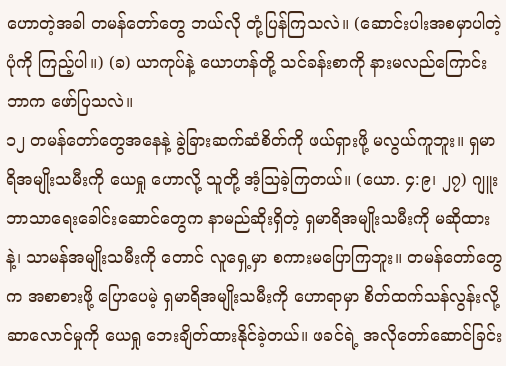ဟောတဲ့အခါ တမန်တော်တွေ ဘယ်လို တုံ့ပြန်ကြသလဲ။ (ဆောင်းပါးအစမှာပါတဲ့ ပုံကို ကြည့်ပါ။) (ခ) ယာကုပ်နဲ့ ယောဟန်တို့ သင်ခန်းစာကို နားမလည်ကြောင်း ဘာက ဖော်ပြသလဲ။
၁၂ တမန်တော်တွေအနေနဲ့ ခွဲခြားဆက်ဆံစိတ်ကို ဖယ်ရှားဖို့ မလွယ်ကူဘူး။ ရှမာရိအမျိုးသမီးကို ယေရှု ဟောလို့ သူတို့ အံ့ဩခဲ့ကြတယ်။ (ယော. ၄:၉၊ ၂၇) ဂျူးဘာသာရေးခေါင်းဆောင်တွေက နာမည်ဆိုးရှိတဲ့ ရှမာရိအမျိုးသမီးကို မဆိုထားနဲ့၊ သာမန်အမျိုးသမီးကို တောင် လူရှေ့မှာ စကားမပြောကြဘူး။ တမန်တော်တွေက အစာစားဖို့ ပြောပေမဲ့ ရှမာရိအမျိုးသမီးကို ဟောရာမှာ စိတ်ထက်သန်လွန်းလို့ ဆာလောင်မှုကို ယေရှု ဘေးချိတ်ထားနိုင်ခဲ့တယ်။ ဖခင်ရဲ့ အလိုတော်ဆောင်ခြင်း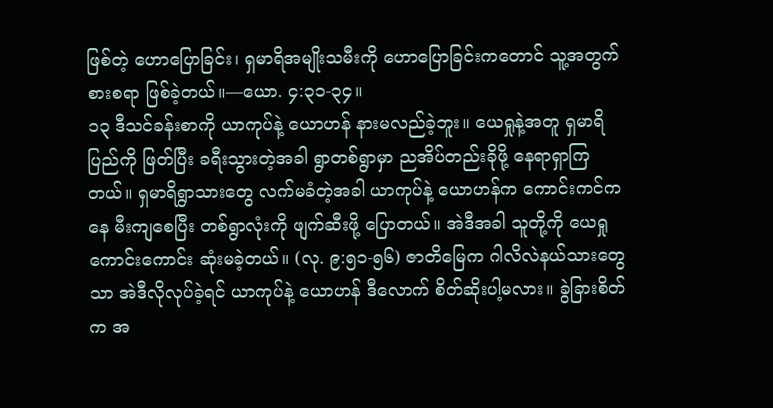ဖြစ်တဲ့ ဟောပြောခြင်း၊ ရှမာရိအမျိုးသမီးကို ဟောပြောခြင်းကတောင် သူ့အတွက် စားစရာ ဖြစ်ခဲ့တယ်။—ယော. ၄:၃၁-၃၄။
၁၃ ဒီသင်ခန်းစာကို ယာကုပ်နဲ့ ယောဟန် နားမလည်ခဲ့ဘူး။ ယေရှုနဲ့အတူ ရှမာရိပြည်ကို ဖြတ်ပြီး ခရီးသွားတဲ့အခါ ရွာတစ်ရွာမှာ ညအိပ်တည်းခိုဖို့ နေရာရှာကြတယ်။ ရှမာရိရွာသားတွေ လက်မခံတဲ့အခါ ယာကုပ်နဲ့ ယောဟန်က ကောင်းကင်ကနေ မီးကျစေပြီး တစ်ရွာလုံးကို ဖျက်ဆီးဖို့ ပြောတယ်။ အဲဒီအခါ သူတို့ကို ယေရှု ကောင်းကောင်း ဆုံးမခဲ့တယ်။ (လု. ၉:၅၁-၅၆) ဇာတိမြေက ဂါလိလဲနယ်သားတွေသာ အဲဒီလိုလုပ်ခဲ့ရင် ယာကုပ်နဲ့ ယောဟန် ဒီလောက် စိတ်ဆိုးပါ့မလား။ ခွဲခြားစိတ်က အ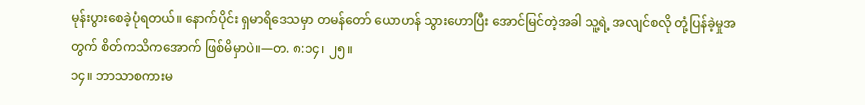မုန်းပွားစေခဲ့ပုံရတယ်။ နောက်ပိုင်း ရှမာရိဒေသမှာ တမန်တော် ယောဟန် သွားဟောပြီး အောင်မြင်တဲ့အခါ သူ့ရဲ့ အလျင်စလို တုံ့ပြန်ခဲ့မှုအတွက် စိတ်ကသိကအောက် ဖြစ်မိမှာပဲ။—တ. ၈:၁၄၊ ၂၅။
၁၄။ ဘာသာစကားမ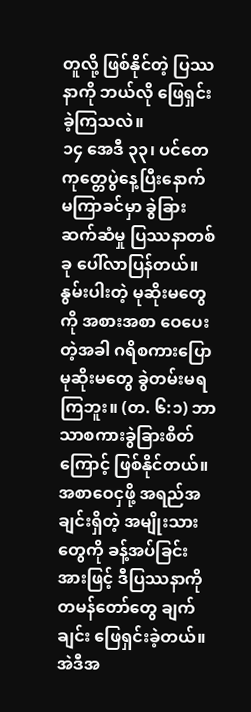တူလို့ ဖြစ်နိုင်တဲ့ ပြဿနာကို ဘယ်လို ဖြေရှင်းခဲ့ကြသလဲ။
၁၄ အေဒီ ၃၃၊ ပင်တေကုတ္တေပွဲနေ့ပြီးနောက် မကြာခင်မှာ ခွဲခြားဆက်ဆံမှု ပြဿနာတစ်ခု ပေါ်လာပြန်တယ်။ နွမ်းပါးတဲ့ မုဆိုးမတွေကို အစားအစာ ဝေပေးတဲ့အခါ ဂရိစကားပြော မုဆိုးမတွေ ခွဲတမ်းမရကြဘူး။ (တ. ၆:၁) ဘာသာစကားခွဲခြားစိတ်ကြောင့် ဖြစ်နိုင်တယ်။ အစာဝေငှဖို့ အရည်အချင်းရှိတဲ့ အမျိုးသားတွေကို ခန့်အပ်ခြင်းအားဖြင့် ဒီပြဿနာကို တမန်တော်တွေ ချက်ချင်း ဖြေရှင်းခဲ့တယ်။ အဲဒီအ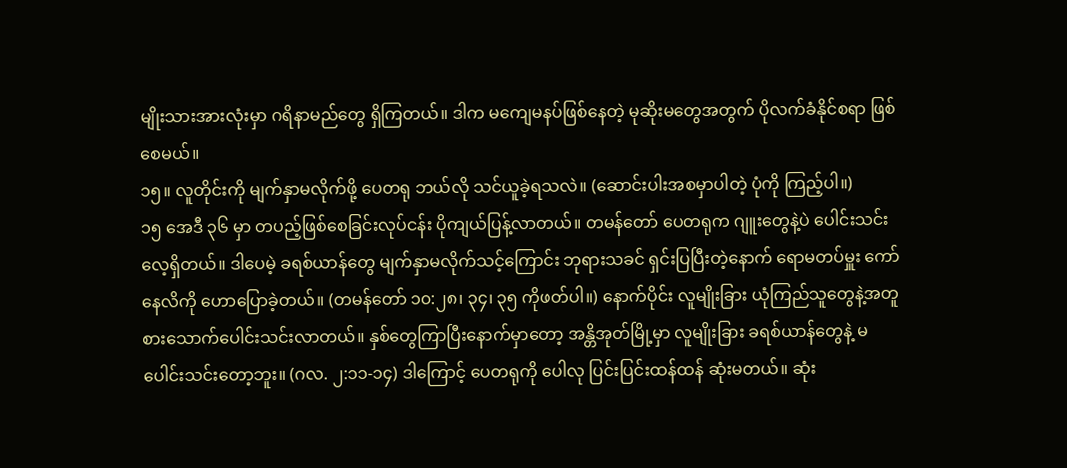မျိုးသားအားလုံးမှာ ဂရိနာမည်တွေ ရှိကြတယ်။ ဒါက မကျေမနပ်ဖြစ်နေတဲ့ မုဆိုးမတွေအတွက် ပိုလက်ခံနိုင်စရာ ဖြစ်စေမယ်။
၁၅။ လူတိုင်းကို မျက်နှာမလိုက်ဖို့ ပေတရု ဘယ်လို သင်ယူခဲ့ရသလဲ။ (ဆောင်းပါးအစမှာပါတဲ့ ပုံကို ကြည့်ပါ။)
၁၅ အေဒီ ၃၆ မှာ တပည့်ဖြစ်စေခြင်းလုပ်ငန်း ပိုကျယ်ပြန့်လာတယ်။ တမန်တော် ပေတရုက ဂျူးတွေနဲ့ပဲ ပေါင်းသင်းလေ့ရှိတယ်။ ဒါပေမဲ့ ခရစ်ယာန်တွေ မျက်နှာမလိုက်သင့်ကြောင်း ဘုရားသခင် ရှင်းပြပြီးတဲ့နောက် ရောမတပ်မှူး ကော်နေလိကို ဟောပြောခဲ့တယ်။ (တမန်တော် ၁၀:၂၈၊ ၃၄၊ ၃၅ ကိုဖတ်ပါ။) နောက်ပိုင်း လူမျိုးခြား ယုံကြည်သူတွေနဲ့အတူ စားသောက်ပေါင်းသင်းလာတယ်။ နှစ်တွေကြာပြီးနောက်မှာတော့ အန္တိအုတ်မြို့မှာ လူမျိုးခြား ခရစ်ယာန်တွေနဲ့ မပေါင်းသင်းတော့ဘူး။ (ဂလ. ၂:၁၁-၁၄) ဒါကြောင့် ပေတရုကို ပေါလု ပြင်းပြင်းထန်ထန် ဆုံးမတယ်။ ဆုံး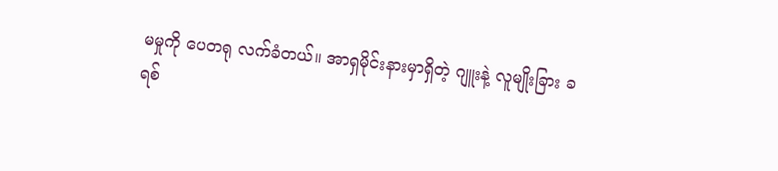မမှုကို ပေတရု လက်ခံတယ်။ အာရှမိုင်းနားမှာရှိတဲ့ ဂျူးနဲ့ လူမျိုးခြား ခရစ်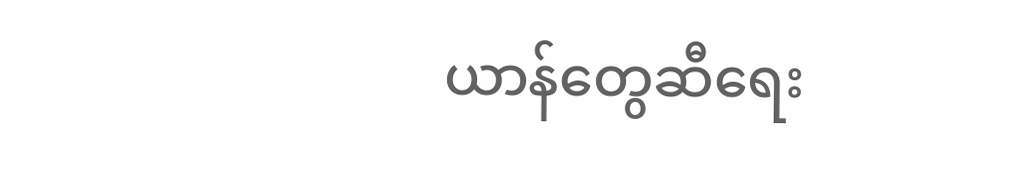ယာန်တွေဆီရေး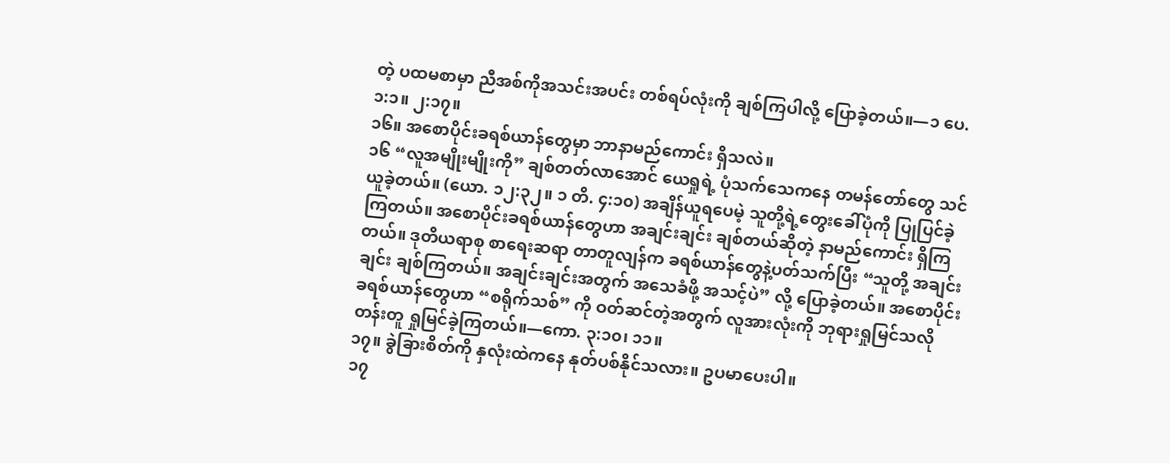တဲ့ ပထမစာမှာ ညီအစ်ကိုအသင်းအပင်း တစ်ရပ်လုံးကို ချစ်ကြပါလို့ ပြောခဲ့တယ်။—၁ ပေ. ၁:၁။ ၂:၁၇။
၁၆။ အစောပိုင်းခရစ်ယာန်တွေမှာ ဘာနာမည်ကောင်း ရှိသလဲ။
၁၆ “လူအမျိုးမျိုးကို” ချစ်တတ်လာအောင် ယေရှုရဲ့ ပုံသက်သေကနေ တမန်တော်တွေ သင်ယူခဲ့တယ်။ (ယော. ၁၂:၃၂။ ၁ တိ. ၄:၁၀) အချိန်ယူရပေမဲ့ သူတို့ရဲ့တွေးခေါ်ပုံကို ပြုပြင်ခဲ့ကြတယ်။ အစောပိုင်းခရစ်ယာန်တွေဟာ အချင်းချင်း ချစ်တယ်ဆိုတဲ့ နာမည်ကောင်း ရှိကြတယ်။ ဒုတိယရာစု စာရေးဆရာ တာတူလျန်က ခရစ်ယာန်တွေနဲ့ပတ်သက်ပြီး “သူတို့ အချင်းချင်း ချစ်ကြတယ်။ အချင်းချင်းအတွက် အသေခံဖို့ အသင့်ပဲ” လို့ ပြောခဲ့တယ်။ အစောပိုင်းခရစ်ယာန်တွေဟာ “စရိုက်သစ်” ကို ဝတ်ဆင်တဲ့အတွက် လူအားလုံးကို ဘုရားရှုမြင်သလို တန်းတူ ရှုမြင်ခဲ့ကြတယ်။—ကော. ၃:၁၀၊ ၁၁။
၁၇။ ခွဲခြားစိတ်ကို နှလုံးထဲကနေ နုတ်ပစ်နိုင်သလား။ ဥပမာပေးပါ။
၁၇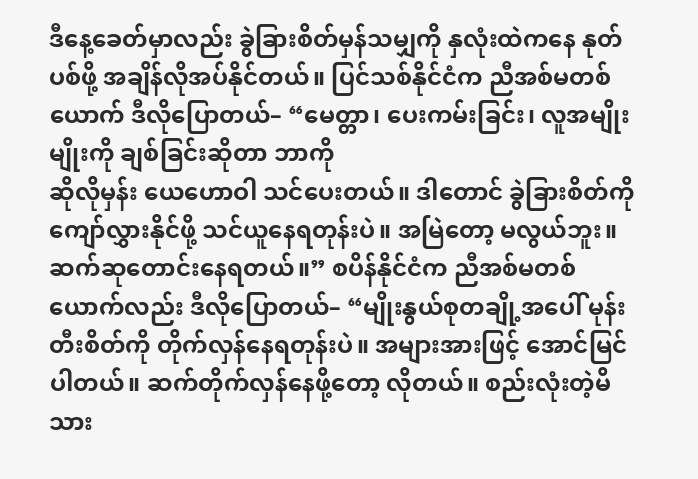ဒီနေ့ခေတ်မှာလည်း ခွဲခြားစိတ်မှန်သမျှကို နှလုံးထဲကနေ နုတ်ပစ်ဖို့ အချိန်လိုအပ်နိုင်တယ်။ ပြင်သစ်နိုင်ငံက ညီအစ်မတစ်ယောက် ဒီလိုပြောတယ်– “မေတ္တာ၊ ပေးကမ်းခြင်း၊ လူအမျိုးမျိုးကို ချစ်ခြင်းဆိုတာ ဘာကို
ဆိုလိုမှန်း ယေဟောဝါ သင်ပေးတယ်။ ဒါတောင် ခွဲခြားစိတ်ကို ကျော်လွှားနိုင်ဖို့ သင်ယူနေရတုန်းပဲ။ အမြဲတော့ မလွယ်ဘူး။ ဆက်ဆုတောင်းနေရတယ်။” စပိန်နိုင်ငံက ညီအစ်မတစ်ယောက်လည်း ဒီလိုပြောတယ်– “မျိုးနွယ်စုတချို့အပေါ် မုန်းတီးစိတ်ကို တိုက်လှန်နေရတုန်းပဲ။ အများအားဖြင့် အောင်မြင်ပါတယ်။ ဆက်တိုက်လှန်နေဖို့တော့ လိုတယ်။ စည်းလုံးတဲ့မိသား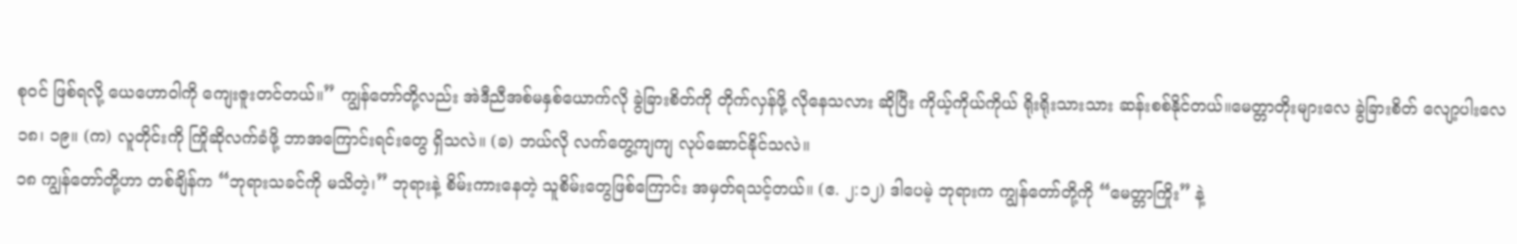စုဝင် ဖြစ်ရလို့ ယေဟောဝါကို ကျေးဇူးတင်တယ်။” ကျွန်တော်တို့လည်း အဲဒီညီအစ်မနှစ်ယောက်လို ခွဲခြားစိတ်ကို တိုက်လှန်ဖို့ လိုနေသလား ဆိုပြီး ကိုယ့်ကိုယ်ကိုယ် ရိုးရိုးသားသား ဆန်းစစ်နိုင်တယ်။မေတ္တာတိုးများလေ ခွဲခြားစိတ် လျော့ပါးလေ
၁၈၊ ၁၉။ (က) လူတိုင်းကို ကြိုဆိုလက်ခံဖို့ ဘာအကြောင်းရင်းတွေ ရှိသလဲ။ (ခ) ဘယ်လို လက်တွေ့ကျကျ လုပ်ဆောင်နိုင်သလဲ။
၁၈ ကျွန်တော်တို့ဟာ တစ်ချိန်က “ဘုရားသခင်ကို မသိတဲ့၊” ဘုရားနဲ့ စိမ်းကားနေတဲ့ သူစိမ်းတွေဖြစ်ကြောင်း အမှတ်ရသင့်တယ်။ (ဧ. ၂:၁၂) ဒါပေမဲ့ ဘုရားက ကျွန်တော်တို့ကို “မေတ္တာကြိုး” နဲ့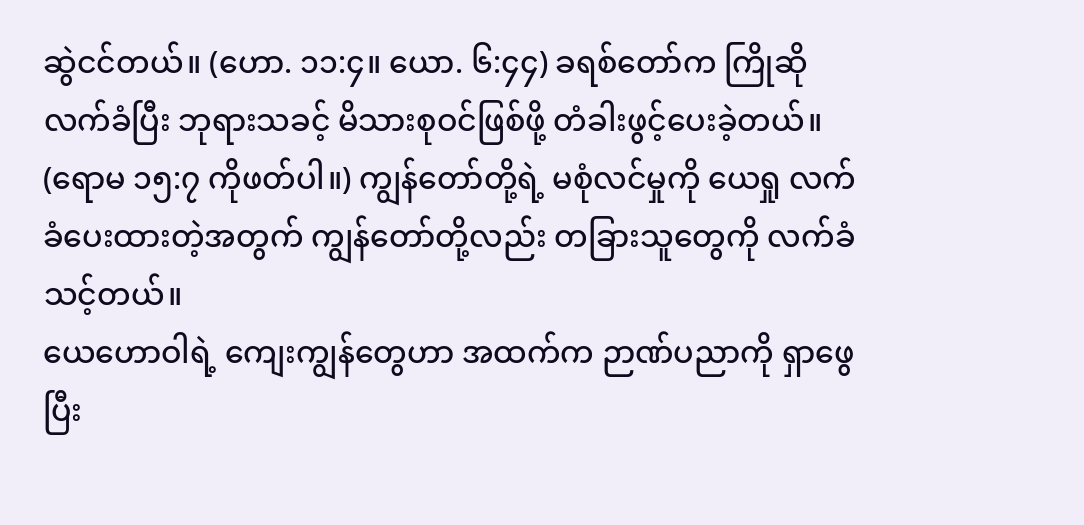ဆွဲငင်တယ်။ (ဟော. ၁၁:၄။ ယော. ၆:၄၄) ခရစ်တော်က ကြိုဆိုလက်ခံပြီး ဘုရားသခင့် မိသားစုဝင်ဖြစ်ဖို့ တံခါးဖွင့်ပေးခဲ့တယ်။ (ရောမ ၁၅:၇ ကိုဖတ်ပါ။) ကျွန်တော်တို့ရဲ့ မစုံလင်မှုကို ယေရှု လက်ခံပေးထားတဲ့အတွက် ကျွန်တော်တို့လည်း တခြားသူတွေကို လက်ခံသင့်တယ်။
ယေဟောဝါရဲ့ ကျေးကျွန်တွေဟာ အထက်က ဉာဏ်ပညာကို ရှာဖွေပြီး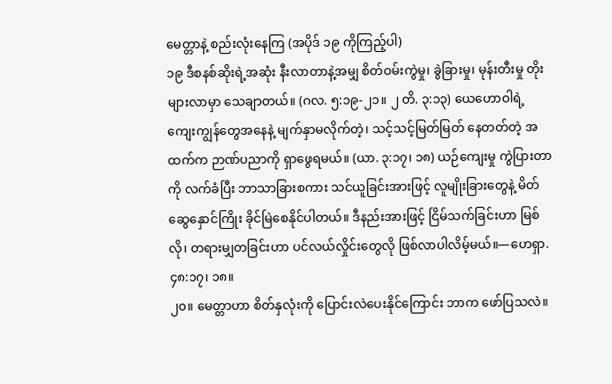မေတ္တာနဲ့ စည်းလုံးနေကြ (အပိုဒ် ၁၉ ကိုကြည့်ပါ)
၁၉ ဒီစနစ်ဆိုးရဲ့အဆုံး နီးလာတာနဲ့အမျှ စိတ်ဝမ်းကွဲမှု၊ ခွဲခြားမှု၊ မုန်းတီးမှု တိုးများလာမှာ သေချာတယ်။ (ဂလ. ၅:၁၉-၂၁။ ၂ တိ. ၃:၁၃) ယေဟောဝါရဲ့ ကျေးကျွန်တွေအနေနဲ့ မျက်နှာမလိုက်တဲ့၊ သင့်သင့်မြတ်မြတ် နေတတ်တဲ့ အထက်က ဉာဏ်ပညာကို ရှာဖွေရမယ်။ (ယာ. ၃:၁၇၊ ၁၈) ယဉ်ကျေးမှု ကွဲပြားတာကို လက်ခံပြီး ဘာသာခြားစကား သင်ယူခြင်းအားဖြင့် လူမျိုးခြားတွေနဲ့ မိတ်ဆွေနှောင်ကြိုး ခိုင်မြဲစေနိုင်ပါတယ်။ ဒီနည်းအားဖြင့် ငြိမ်သက်ခြင်းဟာ မြစ်လို၊ တရားမျှတခြင်းဟာ ပင်လယ်လှိုင်းတွေလို ဖြစ်လာပါလိမ့်မယ်။—ဟေရှာ. ၄၈:၁၇၊ ၁၈။
၂၀။ မေတ္တာဟာ စိတ်နှလုံးကို ပြောင်းလဲပေးနိုင်ကြောင်း ဘာက ဖော်ပြသလဲ။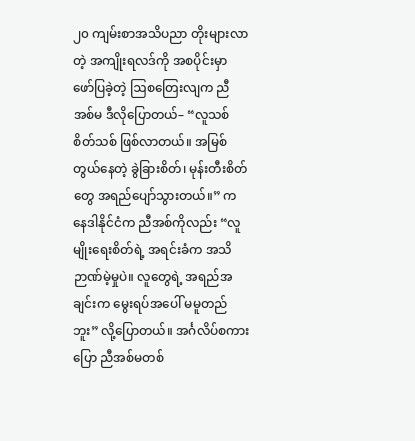၂၀ ကျမ်းစာအသိပညာ တိုးများလာတဲ့ အကျိုးရလဒ်ကို အစပိုင်းမှာ ဖော်ပြခဲ့တဲ့ ဩစတြေးလျက ညီအစ်မ ဒီလိုပြောတယ်– “လူသစ်စိတ်သစ် ဖြစ်လာတယ်။ အမြစ်တွယ်နေတဲ့ ခွဲခြားစိတ်၊ မုန်းတီးစိတ်တွေ အရည်ပျော်သွားတယ်။” ကနေဒါနိုင်ငံက ညီအစ်ကိုလည်း “လူမျိုးရေးစိတ်ရဲ့ အရင်းခံက အသိဉာဏ်မဲ့မှုပဲ။ လူတွေရဲ့ အရည်အချင်းက မွေးရပ်အပေါ် မမူတည်ဘူး” လို့ပြောတယ်။ အင်္ဂလိပ်စကားပြော ညီအစ်မတစ်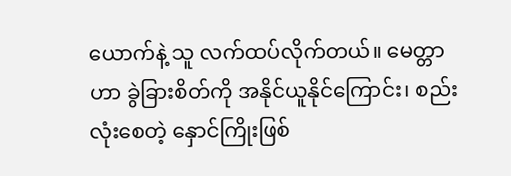ယောက်နဲ့ သူ လက်ထပ်လိုက်တယ်။ မေတ္တာဟာ ခွဲခြားစိတ်ကို အနိုင်ယူနိုင်ကြောင်း၊ စည်းလုံးစေတဲ့ နှောင်ကြိုးဖြစ်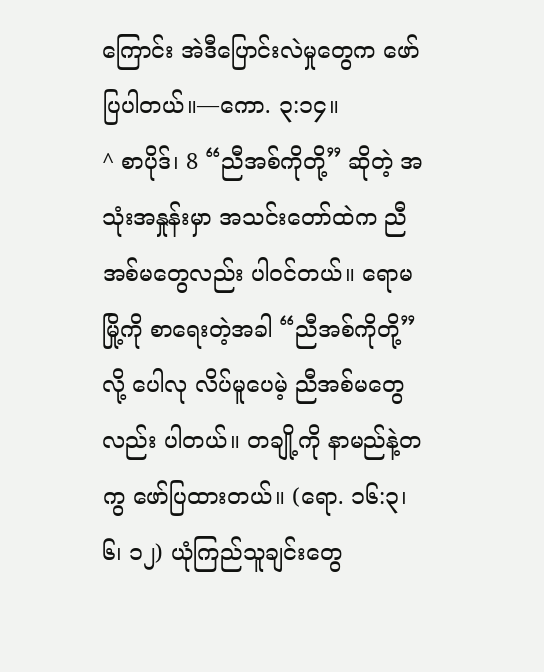ကြောင်း အဲဒီပြောင်းလဲမှုတွေက ဖော်ပြပါတယ်။—ကော. ၃:၁၄။
^ စာပိုဒ်၊ 8 “ညီအစ်ကိုတို့” ဆိုတဲ့ အသုံးအနှုန်းမှာ အသင်းတော်ထဲက ညီအစ်မတွေလည်း ပါဝင်တယ်။ ရောမမြို့ကို စာရေးတဲ့အခါ “ညီအစ်ကိုတို့” လို့ ပေါလု လိပ်မူပေမဲ့ ညီအစ်မတွေလည်း ပါတယ်။ တချို့ကို နာမည်နဲ့တကွ ဖော်ပြထားတယ်။ (ရော. ၁၆:၃၊ ၆၊ ၁၂) ယုံကြည်သူချင်းတွေ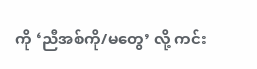ကို ‘ညီအစ်ကို/မတွေ’ လို့ ကင်း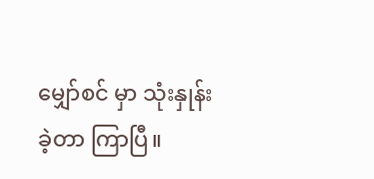မျှော်စင် မှာ သုံးနှုန်းခဲ့တာ ကြာပြီ။